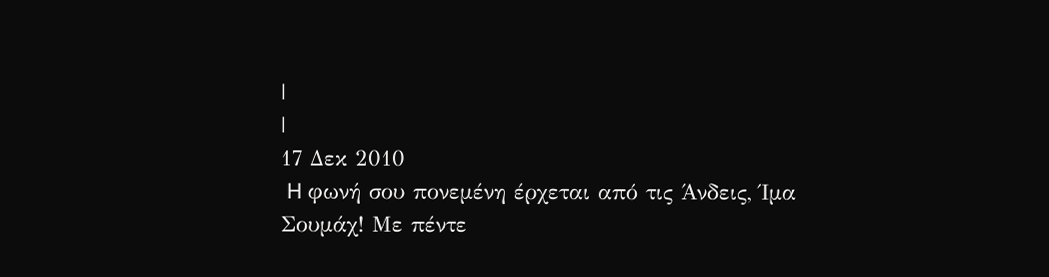|
|
17 Δεκ 2010
 H φωνή σου πονεμένη έρχεται από τις Άνδεις, Ίμα Σουμάχ! Με πέντε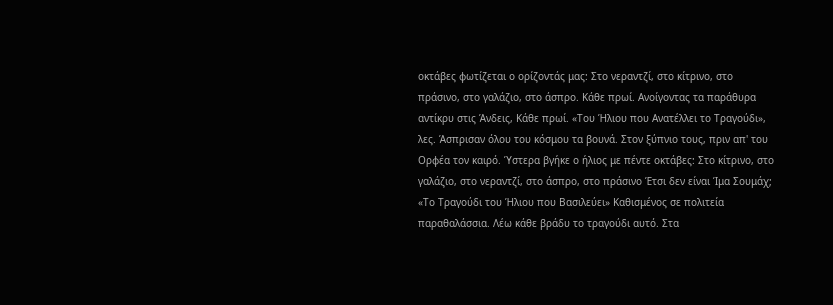οκτάβες φωτίζεται ο ορίζοντάς μας: Στο νεραντζί, στο κίτρινο, στο πράσινο, στο γαλάζιο, στο άσπρο. Κάθε πρωί. Ανοίγοντας τα παράθυρα αντίκρυ στις Άνδεις, Κάθε πρωί. «Του Ήλιου που Ανατέλλει το Τραγούδι», λες. Άσπρισαν όλου του κόσμου τα βουνά. Στον ξύπνιο τους, πριν απ' του Ορφέα τον καιρό. Ύστερα βγήκε ο ήλιος με πέντε οκτάβες: Στο κίτρινο, στο γαλάζιο, στο νεραντζί, στο άσπρο, στο πράσινο Έτσι δεν είναι Ίμα Σουμάχ; «Το Τραγούδι του Ήλιου που Βασιλεύει» Καθισμένος σε πολιτεία παραθαλάσσια. Λέω κάθε βράδυ το τραγούδι αυτό. Στα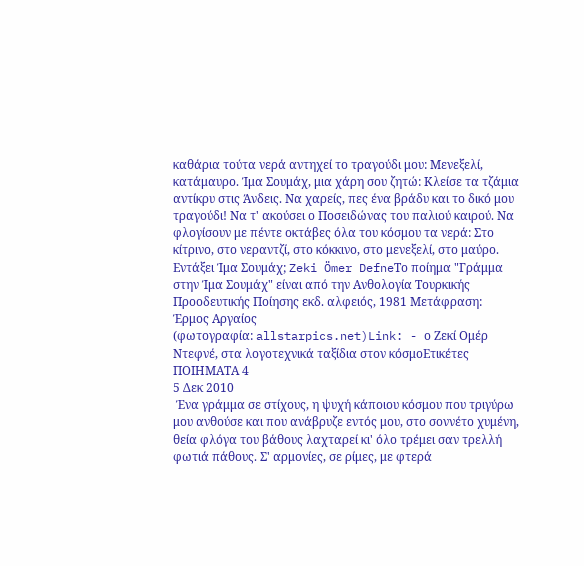καθάρια τούτα νερά αντηχεί το τραγούδι μου: Μενεξελί, κατάμαυρο. Ίμα Σουμάχ, μια χάρη σου ζητώ: Κλείσε τα τζάμια αντίκρυ στις Άνδεις. Να χαρείς, πες ένα βράδυ και το δικό μου τραγούδι! Να τ' ακούσει ο Ποσειδώνας του παλιού καιρού. Να φλογίσουν με πέντε οκτάβες όλα του κόσμου τα νερά: Στο κίτρινο, στο νεραντζί, στο κόκκινο, στο μενεξελί, στο μαύρο. Εντάξει Ίμα Σουμάχ; Zeki Ömer DefneΤο ποίημα "Γράμμα στην Ίμα Σουμάχ" είναι από την Ανθολογία Τουρκικής Προοδευτικής Ποίησης εκδ. αλφειός, 1981 Μετάφραση: Έρμος Αργαίος
(φωτογραφία: allstarpics.net)Link: - ο Ζεκί Ομέρ Ντεφνέ, στα λογοτεχνικά ταξίδια στον κόσμοΕτικέτες ΠΟΙΗΜΑΤΑ 4
5 Δεκ 2010
 Ένα γράμμα σε στίχους, η ψυχή κάποιου κόσμου που τριγύρω μου ανθούσε και που ανάβρυζε εντός μου, στο σοννέτο χυμένη, θεία φλόγα του βάθους λαχταρεί κι' όλο τρέμει σαν τρελλή φωτιά πάθους. Σ' αρμονίες, σε ρίμες, με φτερά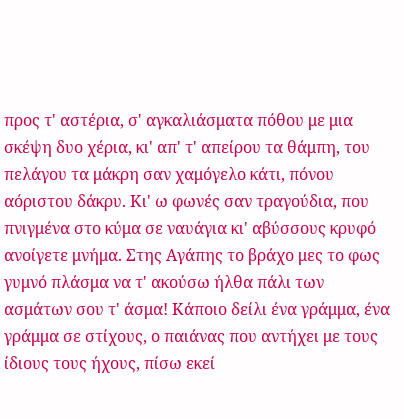προς τ' αστέρια, σ' αγκαλιάσματα πόθου με μια σκέψη δυο χέρια, κι' απ' τ' απείρου τα θάμπη, του πελάγου τα μάκρη σαν χαμόγελο κάτι, πόνου αόριστου δάκρυ. Κι' ω φωνές σαν τραγούδια, που πνιγμένα στο κύμα σε ναυάγια κι' αβύσσους κρυφό ανοίγετε μνήμα. Στης Αγάπης το βράχο μες το φως γυμνό πλάσμα να τ' ακούσω ήλθα πάλι των ασμάτων σου τ' άσμα! Κάποιο δείλι ένα γράμμα, ένα γράμμα σε στίχους, ο παιάνας που αντήχει με τους ίδιους τους ήχους, πίσω εκεί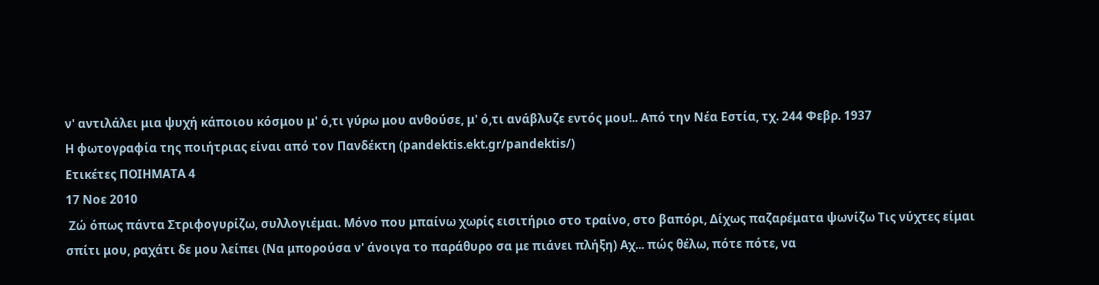ν' αντιλάλει μια ψυχή κάποιου κόσμου μ' ό,τι γύρω μου ανθούσε, μ' ό,τι ανάβλυζε εντός μου!.. Από την Νέα Εστία, τχ. 244 Φεβρ. 1937
Η φωτογραφία της ποιήτριας είναι από τον Πανδέκτη (pandektis.ekt.gr/pandektis/)
Ετικέτες ΠΟΙΗΜΑΤΑ 4
17 Νοε 2010
 Ζώ όπως πάντα Στριφογυρίζω, συλλογιέμαι. Μόνο που μπαίνω χωρίς εισιτήριο στο τραίνο, στο βαπόρι, Δίχως παζαρέματα ψωνίζω Τις νύχτες είμαι σπίτι μου, ραχάτι δε μου λείπει (Να μπορούσα ν' άνοιγα το παράθυρο σα με πιάνει πλήξη) Αχ... πώς θέλω, πότε πότε, να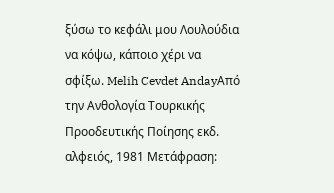ξύσω το κεφάλι μου Λουλούδια να κόψω, κάποιο χέρι να σφίξω. Melih Cevdet AndayΑπό την Ανθολογία Τουρκικής Προοδευτικής Ποίησης εκδ. αλφειός, 1981 Μετάφραση: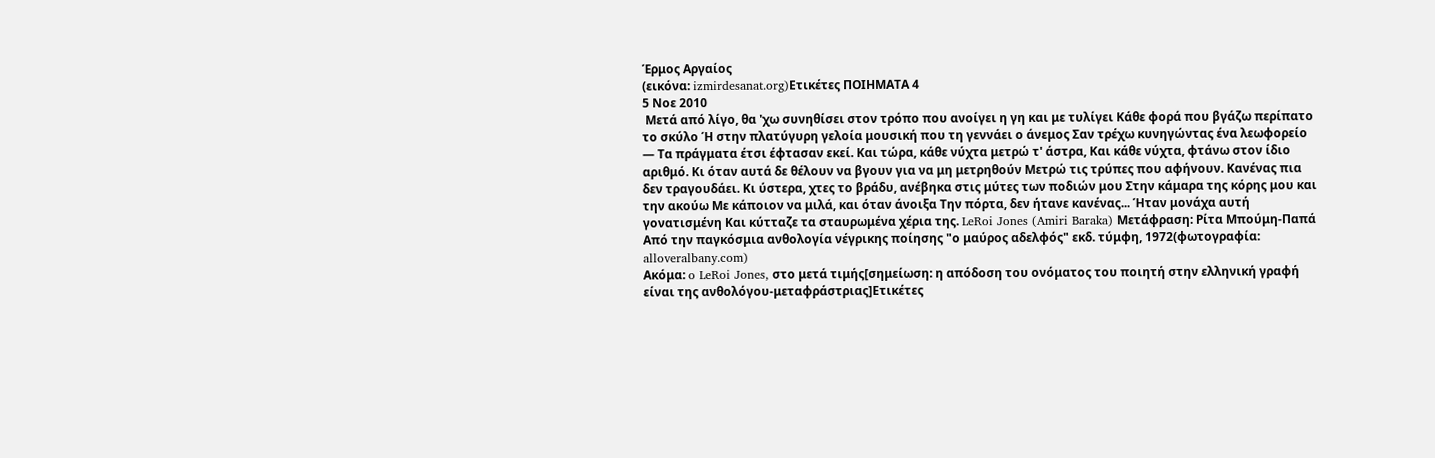Έρμος Αργαίος
(εικόνα: izmirdesanat.org)Ετικέτες ΠΟΙΗΜΑΤΑ 4
5 Νοε 2010
 Μετά από λίγο, θα 'χω συνηθίσει στον τρόπο που ανοίγει η γη και με τυλίγει Κάθε φορά που βγάζω περίπατο το σκύλο Ή στην πλατύγυρη γελοία μουσική που τη γεννάει ο άνεμος Σαν τρέχω κυνηγώντας ένα λεωφορείο — Τα πράγματα έτσι έφτασαν εκεί. Και τώρα, κάθε νύχτα μετρώ τ' άστρα, Και κάθε νύχτα, φτάνω στον ίδιο αριθμό. Κι όταν αυτά δε θέλουν να βγουν για να μη μετρηθούν Μετρώ τις τρύπες που αφήνουν. Κανένας πια δεν τραγουδάει. Κι ύστερα, χτες το βράδυ, ανέβηκα στις μύτες των ποδιών μου Στην κάμαρα της κόρης μου και την ακούω Με κάποιον να μιλά, και όταν άνοιξα Την πόρτα, δεν ήτανε κανένας... Ήταν μονάχα αυτή γονατισμένη Και κύτταζε τα σταυρωμένα χέρια της. LeRoi Jones (Amiri Baraka) Μετάφραση: Ρίτα Μπούμη-Παπά Από την παγκόσμια ανθολογία νέγρικης ποίησης "ο μαύρος αδελφός" εκδ. τύμφη, 1972(φωτογραφία: alloveralbany.com)
Ακόμα: o LeRoi Jones, στo μετά τιμής[σημείωση: η απόδοση του ονόματος του ποιητή στην ελληνική γραφή είναι της ανθολόγου-μεταφράστριας]Ετικέτες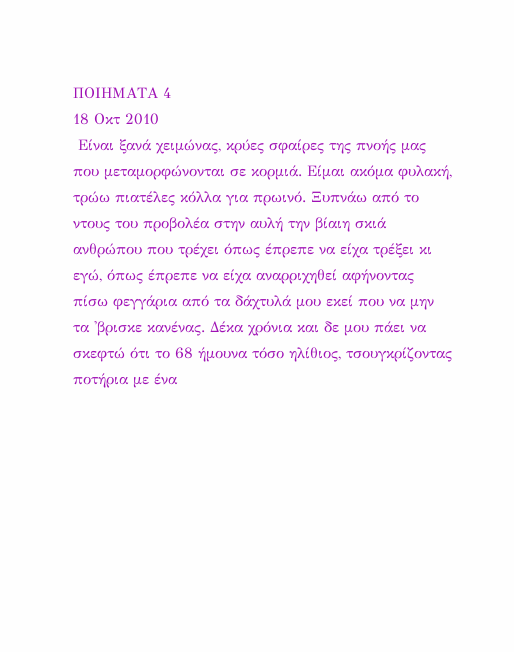ΠΟΙΗΜΑΤΑ 4
18 Οκτ 2010
 Είναι ξανά χειμώνας, κρύες σφαίρες της πνοής μας που μεταμορφώνονται σε κορμιά. Είμαι ακόμα φυλακή, τρώω πιατέλες κόλλα για πρωινό. Ξυπνάω από το ντους του προβολέα στην αυλή την βίαιη σκιά ανθρώπου που τρέχει όπως έπρεπε να είχα τρέξει κι εγώ, όπως έπρεπε να είχα αναρριχηθεί αφήνοντας πίσω φεγγάρια από τα δάχτυλά μου εκεί που να μην τα 'βρισκε κανένας. Δέκα χρόνια και δε μου πάει να σκεφτώ ότι το 68 ήμουνα τόσο ηλίθιος, τσουγκρίζοντας ποτήρια με ένα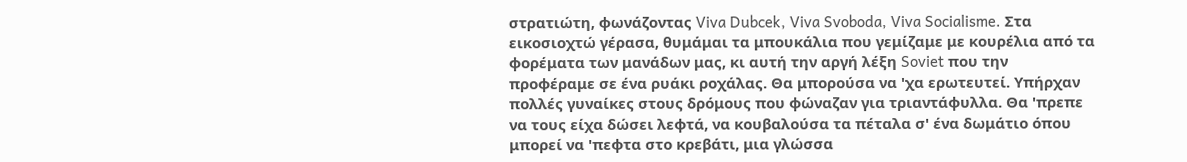στρατιώτη, φωνάζοντας Viva Dubcek, Viva Svoboda, Viva Socialisme. Στα εικοσιοχτώ γέρασα, θυμάμαι τα μπουκάλια που γεμίζαμε με κουρέλια από τα φορέματα των μανάδων μας, κι αυτή την αργή λέξη Soviet που την προφέραμε σε ένα ρυάκι ροχάλας. Θα μπορούσα να 'χα ερωτευτεί. Υπήρχαν πολλές γυναίκες στους δρόμους που φώναζαν για τριαντάφυλλα. Θα 'πρεπε να τους είχα δώσει λεφτά, να κουβαλούσα τα πέταλα σ' ένα δωμάτιο όπου μπορεί να 'πεφτα στο κρεβάτι, μια γλώσσα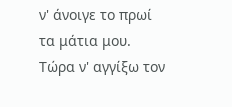ν' άνοιγε το πρωί τα μάτια μου. Τώρα ν' αγγίξω τον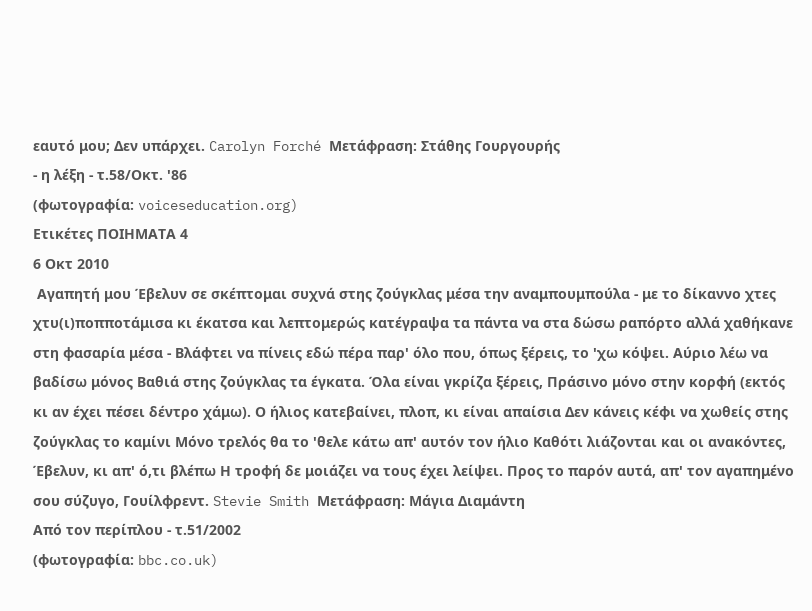εαυτό μου; Δεν υπάρχει. Carolyn Forché Μετάφραση: Στάθης Γουργουρής
- η λέξη - τ.58/Οκτ. '86
(φωτογραφία: voiceseducation.org)
Ετικέτες ΠΟΙΗΜΑΤΑ 4
6 Οκτ 2010
 Αγαπητή μου Έβελυν σε σκέπτομαι συχνά στης ζούγκλας μέσα την αναμπουμπούλα - με το δίκαννο χτες χτυ(ι)ποπποτάμισα κι έκατσα και λεπτομερώς κατέγραψα τα πάντα να στα δώσω ραπόρτο αλλά χαθήκανε στη φασαρία μέσα - Βλάφτει να πίνεις εδώ πέρα παρ' όλο που, όπως ξέρεις, το 'χω κόψει. Αύριο λέω να βαδίσω μόνος Βαθιά στης ζούγκλας τα έγκατα. Όλα είναι γκρίζα ξέρεις, Πράσινο μόνο στην κορφή (εκτός κι αν έχει πέσει δέντρο χάμω). Ο ήλιος κατεβαίνει, πλοπ, κι είναι απαίσια Δεν κάνεις κέφι να χωθείς στης ζούγκλας το καμίνι Μόνο τρελός θα το 'θελε κάτω απ' αυτόν τον ήλιο Καθότι λιάζονται και οι ανακόντες, Έβελυν, κι απ' ό,τι βλέπω Η τροφή δε μοιάζει να τους έχει λείψει. Προς το παρόν αυτά, απ' τον αγαπημένο σου σύζυγο, Γουίλφρεντ. Stevie Smith Μετάφραση: Μάγια Διαμάντη
Από τον περίπλου - τ.51/2002
(φωτογραφία: bbc.co.uk)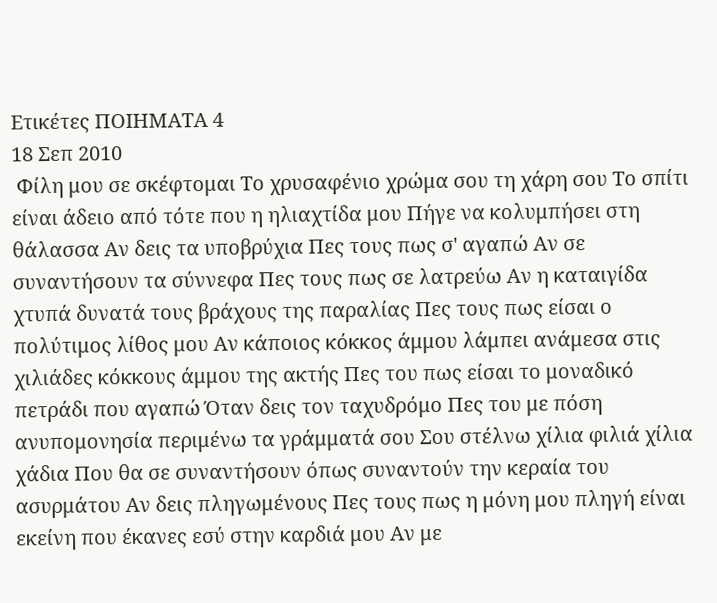Ετικέτες ΠΟΙΗΜΑΤΑ 4
18 Σεπ 2010
 Φίλη μου σε σκέφτομαι Το χρυσαφένιο χρώμα σου τη χάρη σου Το σπίτι είναι άδειο από τότε που η ηλιαχτίδα μου Πήγε να κολυμπήσει στη θάλασσα Αν δεις τα υποβρύχια Πες τους πως σ' αγαπώ Αν σε συναντήσουν τα σύννεφα Πες τους πως σε λατρεύω Αν η καταιγίδα χτυπά δυνατά τους βράχους της παραλίας Πες τους πως είσαι ο πολύτιμος λίθος μου Αν κάποιος κόκκος άμμου λάμπει ανάμεσα στις χιλιάδες κόκκους άμμου της ακτής Πες του πως είσαι το μοναδικό πετράδι που αγαπώ Όταν δεις τον ταχυδρόμο Πες του με πόση ανυπομονησία περιμένω τα γράμματά σου Σου στέλνω χίλια φιλιά χίλια χάδια Που θα σε συναντήσουν όπως συναντούν την κεραία του ασυρμάτου Αν δεις πληγωμένους Πες τους πως η μόνη μου πληγή είναι εκείνη που έκανες εσύ στην καρδιά μου Αν με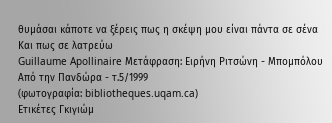θυμάσαι κάποτε να ξέρεις πως η σκέψη μου είναι πάντα σε σένα Και πως σε λατρεύω
Guillaume Apollinaire Μετάφραση: Ειρήνη Ριτσώνη - Μπομπόλου
Από την Πανδώρα - τ.5/1999
(φωτογραφία: bibliotheques.uqam.ca)
Ετικέτες Γκιγιώμ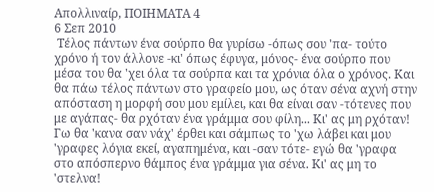Απολλιναίρ, ΠΟΙΗΜΑΤΑ 4
6 Σεπ 2010
 Τέλος πάντων ένα σούρπο θα γυρίσω -όπως σου 'πα- τούτο χρόνο ή τον άλλονε -κι' όπως έφυγα, μόνος- ένα σούρπο που μέσα του θα 'χει όλα τα σούρπα και τα χρόνια όλα ο χρόνος. Και θα πάω τέλος πάντων στο γραφείο μου, ως όταν σένα αχνή στην απόσταση η μορφή σου μου εμίλει, και θα είναι σαν -τότενες που με αγάπας- θα ρχόταν ένα γράμμα σου φίλη... Κι' ας μη ρχόταν! Γω θα 'κανα σαν νάχ' έρθει και σάμπως το 'χω λάβει και μου 'γραφες λόγια εκεί, αγαπημένα, και -σαν τότε- εγώ θα 'γραφα στο απόσπερνο θάμπος ένα γράμμα για σένα. Κι' ας μη το 'στελνα!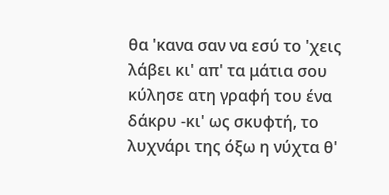θα 'κανα σαν να εσύ το 'χεις λάβει κι' απ' τα μάτια σου κύλησε ατη γραφή του ένα δάκρυ -κι' ως σκυφτή, το λυχνάρι της όξω η νύχτα θ'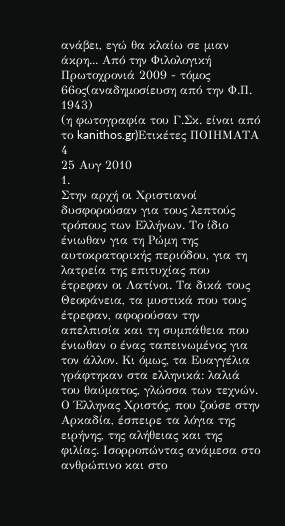ανάβει, εγώ θα κλαίω σε μιαν άκρη... Από την Φιλολογική Πρωτοχρονιά 2009 - τόμος 66ος(αναδημοσίευση από την Φ.Π. 1943)
(η φωτογραφία του Γ.Σκ. είναι από το kanithos.gr)Ετικέτες ΠΟΙΗΜΑΤΑ 4
25 Αυγ 2010
1.
Στην αρχή οι Χριστιανοί δυσφορούσαν για τους λεπτούς τρόπους των Ελλήνων. Το ίδιο ένιωθαν για τη Ρώμη της αυτοκρατορικής περιόδου, για τη λατρεία της επιτυχίας που έτρεφαν οι Λατίνοι. Τα δικά τους Θεοφάνεια, τα μυστικά που τους έτρεφαν, αφορούσαν την απελπισία και τη συμπάθεια που ένιωθαν ο ένας ταπεινωμένος για τον άλλον. Κι όμως, τα Ευαγγέλια γράφτηκαν στα ελληνικά: λαλιά του θαύματος, γλώσσα των τεχνών. Ο Έλληνας Χριστός, που ζούσε στην Αρκαδία, έσπειρε τα λόγια της ειρήνης, της αλήθειας και της φιλίας. Ισορροπώντας ανάμεσα στο ανθρώπινο και στο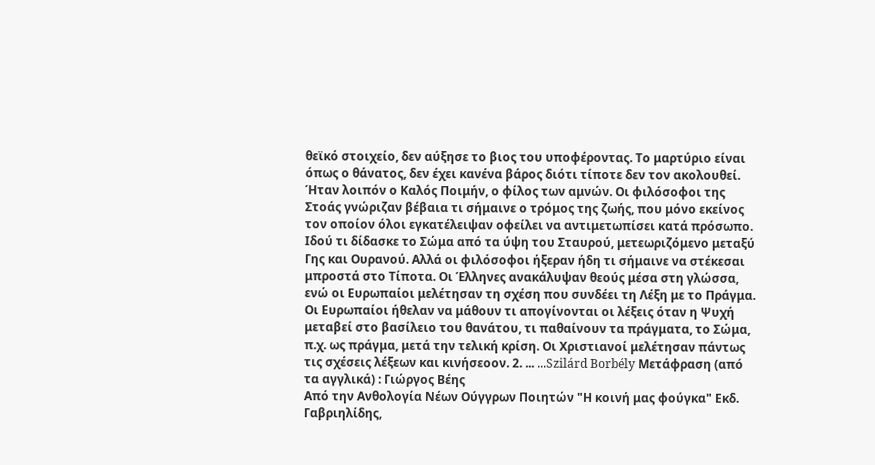θεϊκό στοιχείο, δεν αύξησε το βιος του υποφέροντας. Το μαρτύριο είναι όπως ο θάνατος, δεν έχει κανένα βάρος διότι τίποτε δεν τον ακολουθεί. Ήταν λοιπόν ο Καλός Ποιμήν, ο φίλος των αμνών. Οι φιλόσοφοι της Στοάς γνώριζαν βέβαια τι σήμαινε ο τρόμος της ζωής, που μόνο εκείνος τον οποίον όλοι εγκατέλειψαν οφείλει να αντιμετωπίσει κατά πρόσωπο. Ιδού τι δίδασκε το Σώμα από τα ύψη του Σταυρού, μετεωριζόμενο μεταξύ Γης και Ουρανού. Αλλά οι φιλόσοφοι ήξεραν ήδη τι σήμαινε να στέκεσαι μπροστά στο Τίποτα. Οι Έλληνες ανακάλυψαν θεούς μέσα στη γλώσσα, ενώ οι Ευρωπαίοι μελέτησαν τη σχέση που συνδέει τη Λέξη με το Πράγμα. Οι Ευρωπαίοι ήθελαν να μάθουν τι απογίνονται οι λέξεις όταν η Ψυχή μεταβεί στο βασίλειο του θανάτου, τι παθαίνουν τα πράγματα, το Σώμα, π.χ. ως πράγμα, μετά την τελική κρίση. Οι Χριστιανοί μελέτησαν πάντως τις σχέσεις λέξεων και κινήσεοον. 2. ... ...Szilárd Borbély Μετάφραση (από τα αγγλικά) : Γιώργος Βέης
Από την Ανθολογία Νέων Ούγγρων Ποιητών "Η κοινή μας φούγκα" Εκδ. Γαβριηλίδης,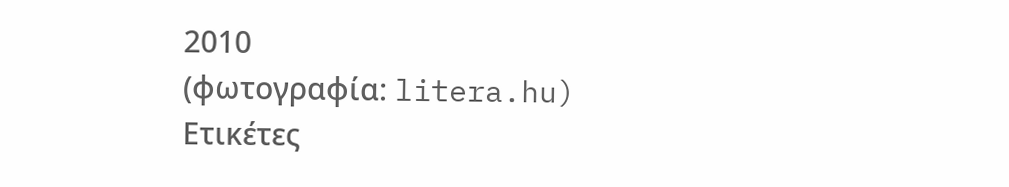2010
(φωτογραφία: litera.hu)
Ετικέτες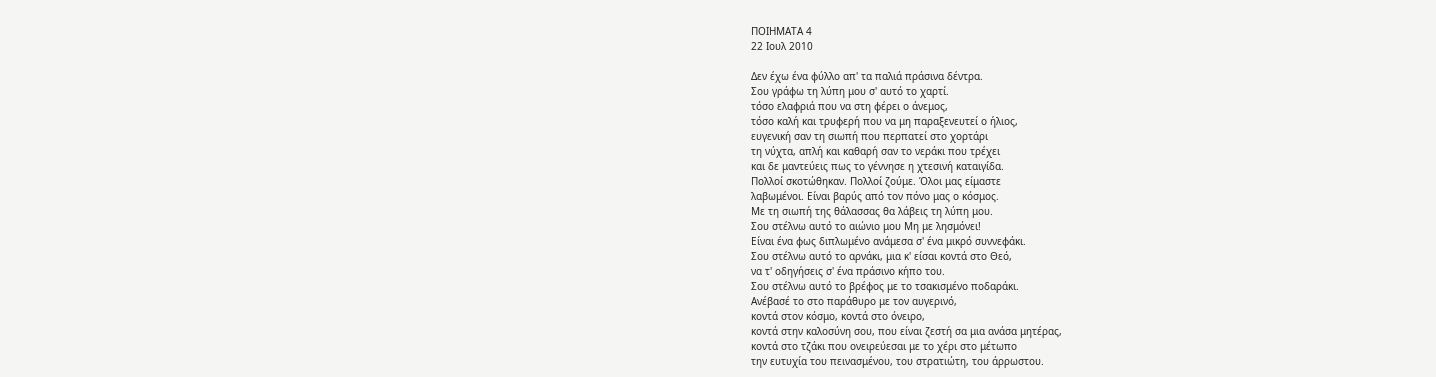ΠΟΙΗΜΑΤΑ 4
22 Ιουλ 2010

Δεν έχω ένα φύλλο απ' τα παλιά πράσινα δέντρα.
Σου γράφω τη λύπη μου σ' αυτό το χαρτί.
τόσο ελαφριά που να στη φέρει ο άνεμος,
τόσο καλή και τρυφερή που να μη παραξενευτεί ο ήλιος,
ευγενική σαν τη σιωπή που περπατεί στο χορτάρι
τη νύχτα, απλή και καθαρή σαν το νεράκι που τρέχει
και δε μαντεύεις πως το γέννησε η χτεσινή καταιγίδα.
Πολλοί σκοτώθηκαν. Πολλοί ζούμε. Όλοι μας είμαστε
λαβωμένοι. Είναι βαρύς από τον πόνο μας ο κόσμος.
Mε τη σιωπή της θάλασσας θα λάβεις τη λύπη μου.
Σου στέλνω αυτό το αιώνιο μου Μη με λησμόνει!
Είναι ένα φως διπλωμένο ανάμεσα σ' ένα μικρό συννεφάκι.
Σου στέλνω αυτό το αρνάκι, μια κ' είσαι κοντά στο Θεό,
να τ' οδηγήσεις σ' ένα πράσινο κήπο του.
Σου στέλνω αυτό το βρέφος με το τσακισμένο ποδαράκι.
Ανέβασέ το στο παράθυρο με τον αυγερινό,
κοντά στον κόσμο, κοντά στο όνειρο,
κοντά στην καλοσύνη σου, που είναι ζεστή σα μια ανάσα μητέρας,
κοντά στο τζάκι που ονειρεύεσαι με το χέρι στο μέτωπο
την ευτυχία του πεινασμένου, του στρατιώτη, του άρρωστου.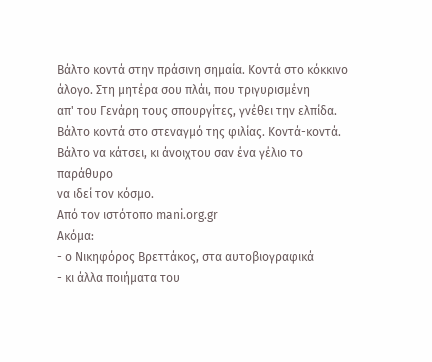Βάλτο κοντά στην πράσινη σημαία. Κοντά στο κόκκινο
άλογο. Στη μητέρα σου πλάι, που τριγυρισμένη
απ' του Γενάρη τους σπουργίτες, γνέθει την ελπίδα.
Βάλτο κοντά στο στεναγμό της φιλίας. Κοντά-κοντά.
Βάλτο να κάτσει, κι άνοιχτου σαν ένα γέλιο το παράθυρο
να ιδεί τον κόσμο.
Από τον ιστότοπο mani.org.gr
Ακόμα:
- ο Νικηφόρος Βρεττάκος, στα αυτοβιογραφικά
- κι άλλα ποιήματα του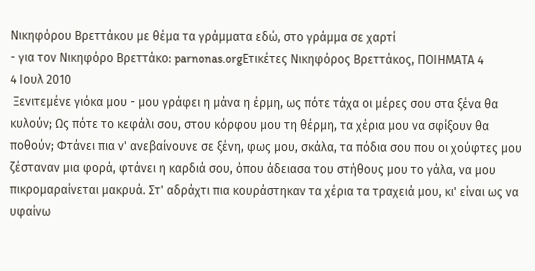Νικηφόρου Βρεττάκου με θέμα τα γράμματα εδώ, στο γράμμα σε χαρτί
- για τον Νικηφόρο Βρεττάκο: parnonas.orgΕτικέτες Νικηφόρος Βρεττάκος, ΠΟΙΗΜΑΤΑ 4
4 Ιουλ 2010
 Ξενιτεμένε γιόκα μου - μου γράφει η μάνα η έρμη, ως πότε τάχα οι μέρες σου στα ξένα θα κυλούν; Ως πότε το κεφάλι σου, στου κόρφου μου τη θέρμη, τα χέρια μου να σφίξουν θα ποθούν; Φτάνει πια ν' ανεβαίνουνε σε ξένη, φως μου, σκάλα, τα πόδια σου που οι χούφτες μου ζέσταναν μια φορά, φτάνει η καρδιά σου, όπου άδειασα του στήθους μου το γάλα, να μου πικρομαραίνεται μακρυά. Στ' αδράχτι πια κουράστηκαν τα χέρια τα τραχειά μου, κι' είναι ως να υφαίνω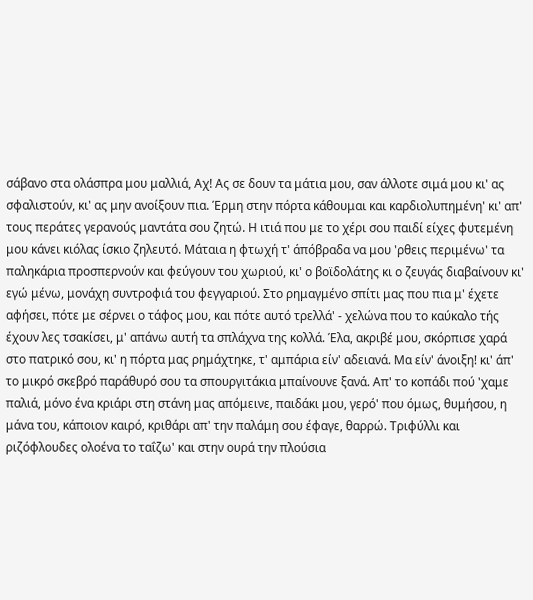σάβανο στα ολάσπρα μου μαλλιά, Αχ! Ας σε δουν τα μάτια μου, σαν άλλοτε σιμά μου κι' ας σφαλιστούν, κι' ας μην ανοίξουν πια. Έρμη στην πόρτα κάθουμαι και καρδιολυπημένη' κι' απ' τους περάτες γερανούς μαντάτα σου ζητώ. Η ιτιά που με το χέρι σου παιδί είχες φυτεμένη μου κάνει κιόλας ίσκιο ζηλευτό. Μάταια η φτωχή τ' άπόβραδα να μου 'ρθεις περιμένω' τα παληκάρια προσπερνούν και φεύγουν του χωριού, κι' ο βοϊδολάτης κι ο ζευγάς διαβαίνουν κι' εγώ μένω, μονάχη συντροφιά του φεγγαριού. Στο ρημαγμένο σπίτι μας που πια μ' έχετε αφήσει, πότε με σέρνει ο τάφος μου, και πότε αυτό τρελλά' - χελώνα που το καύκαλο τής έχουν λες τσακίσει, μ' απάνω αυτή τα σπλάχνα της κολλά. Έλα, ακριβέ μου, σκόρπισε χαρά στο πατρικό σου, κι' η πόρτα μας ρημάχτηκε, τ' αμπάρια είν' αδειανά. Μα είν' άνοιξη! κι' άπ' το μικρό σκεβρό παράθυρό σου τα σπουργιτάκια μπαίνουνε ξανά. Απ' το κοπάδι πού 'χαμε παλιά, μόνο ένα κριάρι στη στάνη μας απόμεινε, παιδάκι μου, γερό' που όμως, θυμήσου, η μάνα του, κάποιον καιρό, κριθάρι απ' την παλάμη σου έφαγε, θαρρώ. Τριφύλλι και ριζόφλουδες ολοένα το ταΐζω' και στην ουρά την πλούσια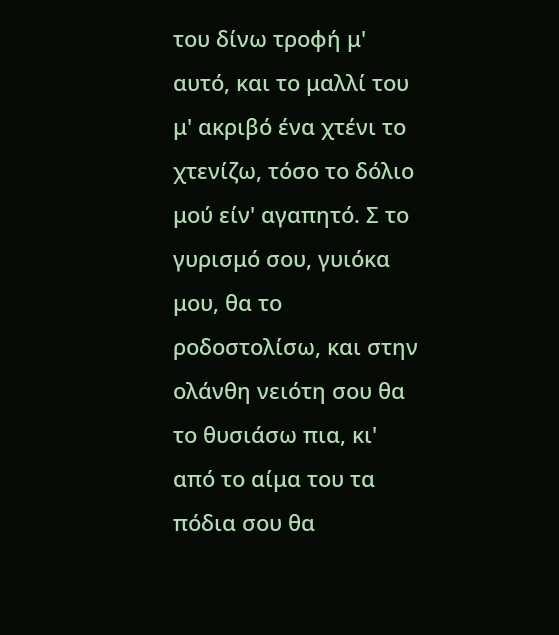του δίνω τροφή μ' αυτό, και το μαλλί του μ' ακριβό ένα χτένι το χτενίζω, τόσο το δόλιο μού είν' αγαπητό. Σ το γυρισμό σου, γυιόκα μου, θα το ροδοστολίσω, και στην ολάνθη νειότη σου θα το θυσιάσω πια, κι' από το αίμα του τα πόδια σου θα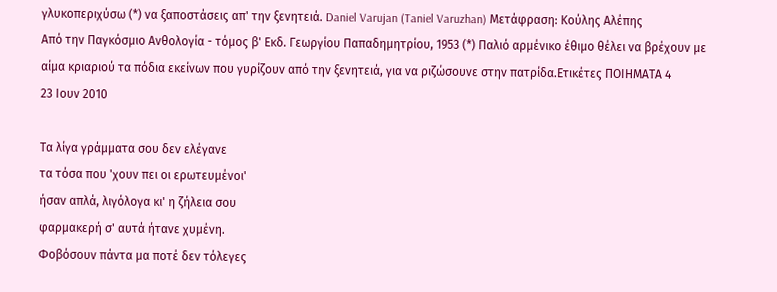γλυκοπεριχύσω (*) να ξαποστάσεις απ' την ξενητειά. Daniel Varujan (Taniel Varuzhan) Μετάφραση: Κούλης Αλέπης
Από την Παγκόσμιο Ανθολογία - τόμος β' Εκδ. Γεωργίου Παπαδημητρίου, 1953 (*) Παλιό αρμένικο έθιμο θέλει να βρέχουν με αίμα κριαριού τα πόδια εκείνων που γυρίζουν από την ξενητειά, για να ριζώσουνε στην πατρίδα.Ετικέτες ΠΟΙΗΜΑΤΑ 4
23 Ιουν 2010

Τα λίγα γράμματα σου δεν ελέγανε
τα τόσα που 'χουν πει οι ερωτευμένοι'
ήσαν απλά, λιγόλογα κι' η ζήλεια σου
φαρμακερή σ' αυτά ήτανε χυμένη.
Φοβόσουν πάντα μα ποτέ δεν τόλεγες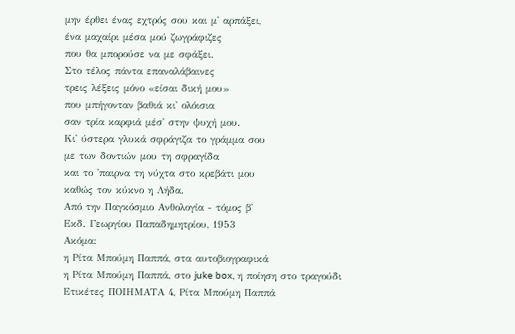μην έρθει ένας εχτρός σου και μ' αρπάξει,
ένα μαχαίρι μέσα μού ζωγράφιζες
που θα μπορούσε να με σφάξει.
Στο τέλος πάντα επαναλάβαινες
τρεις λέξεις μόνο «είσαι δική μου»
που μπήγονταν βαθιά κι' ολόισια
σαν τρία καρφιά μέσ' στην ψυχή μου.
Κι' ύστερα γλυκά σφράγιζα το γράμμα σου
με των δοντιών μου τη σφραγίδα
και το 'παιρνα τη νύχτα στο κρεβάτι μου
καθώς τον κύκνο η Λήδα.
Από την Παγκόσμιο Ανθολογία - τόμος β'
Εκδ. Γεωργίου Παπαδημητρίου, 1953
Ακόμα:
η Ρίτα Μπούμη Παππά, στα αυτοβιογραφικά
η Ρίτα Μπούμη Παππά, στο juke box, η ποίηση στο τραγούδι
Ετικέτες ΠΟΙΗΜΑΤΑ 4, Ρίτα Μπούμη Παππά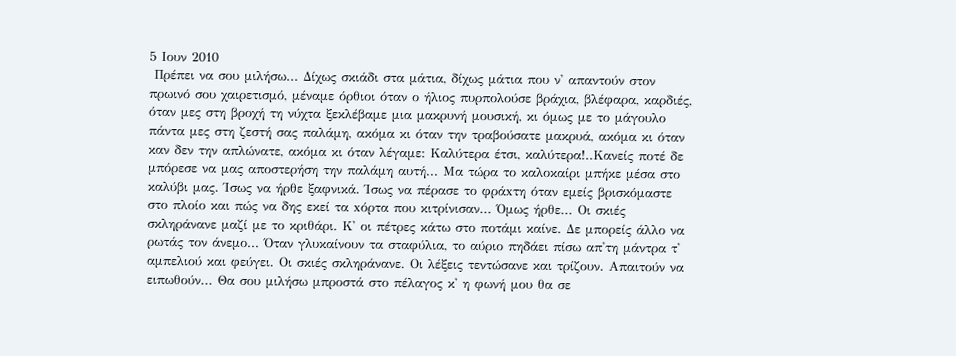5 Ιουν 2010
 Πρέπει να σου μιλήσω... Δίχως σκιάδι στα μάτια, δίχως μάτια που ν' απαντούν στον πρωινό σου χαιρετισμό, μέναμε όρθιοι όταν ο ήλιος πυρπολούσε βράχια, βλέφαρα, καρδιές, όταν μες στη βροχή τη νύχτα ξεκλέβαμε μια μακρυνή μουσική, κι όμως με το μάγουλο πάντα μες στη ζεστή σας παλάμη, ακόμα κι όταν την τραβούσατε μακρυά, ακόμα κι όταν καν δεν την απλώνατε, ακόμα κι όταν λέγαμε: Καλύτερα έτσι, καλύτερα!..Κανείς ποτέ δε μπόρεσε να μας αποστερήση την παλάμη αυτή... Μα τώρα το καλοκαίρι μπήκε μέσα στο καλύβι μας. Ίσως να ήρθε ξαφνικά. Ίσως να πέρασε το φράxτη όταν εμείς βρισκόμαστε στο πλοίο και πώς να δης εκεί τα xόρτα που κιτρίνισαν... Όμως ήρθε... Οι σκιές σκληράνανε μαζί με το κριθάρι. Κ' οι πέτρες κάτω στο ποτάμι καίνε. Δε μπορείς άλλο να ρωτάς τον άνεμο... Όταν γλυκαίνουν τα σταφύλια, το αύριο πηδάει πίσω απ'τη μάντρα τ' αμπελιού και φεύγει. Οι σκιές σκληράνανε. Οι λέξεις τεντώσανε και τρίζουν. Απαιτούν να ειπωθούν... Θα σου μιλήσω μπροστά στο πέλαγος κ' η φωνή μου θα σε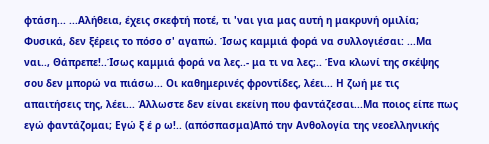φτάση... ...Αλήθεια, έχεις σκεφτή ποτέ, τι 'ναι για μας αυτή η μακρυνή ομιλία; Φυσικά, δεν ξέρεις το πόσο σ' αγαπώ. Ίσως καμμιά φορά να συλλογιέσαι: ...Μα ναι.., Θάπρεπε!..Ίσως καμμιά φορά να λες..- μα τι να λες;.. Ένα κλωνί της σκέψης σου δεν μπορώ να πιάσω... Οι καθημερινές φροντίδες, λέει... Η ζωή με τις απαιτήσεις της, λέει... Άλλωστε δεν είναι εκείνη που φαντάζεσαι...Μα ποιος είπε πως εγώ φαντάζομαι; Εγώ ξ έ ρ ω!.. (απόσπασμα)Από την Ανθολογία της νεοελληνικής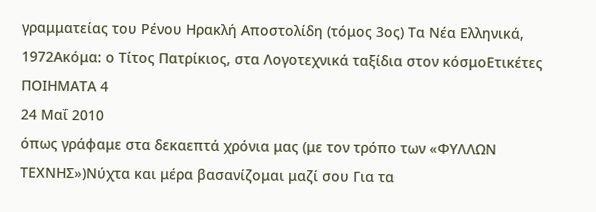γραμματείας του Ρένου Ηρακλή Αποστολίδη (τόμος 3ος) Τα Νέα Ελληνικά, 1972Ακόμα: ο Τίτος Πατρίκιος, στα Λογοτεχνικά ταξίδια στον κόσμοΕτικέτες ΠΟΙΗΜΑΤΑ 4
24 Μαΐ 2010
όπως γράφαμε στα δεκαεπτά χρόνια μας (με τον τρόπο των «ΦΥΛΛΩΝ ΤΕΧΝΗΣ»)Νύχτα και μέρα βασανίζομαι μαζί σου Για τα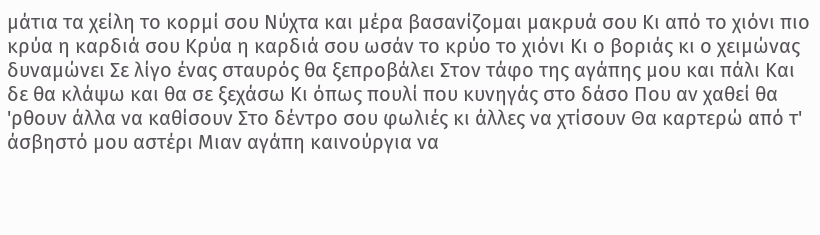μάτια τα χείλη το κορμί σου Νύχτα και μέρα βασανίζομαι μακρυά σου Κι από το χιόνι πιο κρύα η καρδιά σου Κρύα η καρδιά σου ωσάν το κρύο το χιόνι Κι ο βοριάς κι ο χειμώνας δυναμώνει Σε λίγο ένας σταυρός θα ξεπροβάλει Στον τάφο της αγάπης μου και πάλι Και δε θα κλάψω και θα σε ξεχάσω Κι όπως πουλί που κυνηγάς στο δάσο Που αν χαθεί θα 'ρθουν άλλα να καθίσουν Στο δέντρο σου φωλιές κι άλλες να χτίσουν Θα καρτερώ από τ' άσβηστό μου αστέρι Μιαν αγάπη καινούργια να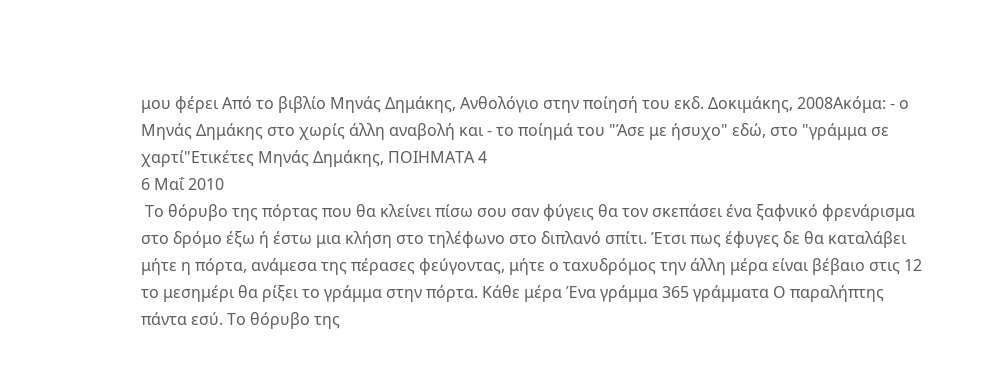μου φέρει Από το βιβλίο Μηνάς Δημάκης, Ανθολόγιο στην ποίησή του εκδ. Δοκιμάκης, 2008Ακόμα: - ο Μηνάς Δημάκης στο χωρίς άλλη αναβολή και - το ποίημά του "Άσε με ήσυχο" εδώ, στο "γράμμα σε χαρτί"Ετικέτες Μηνάς Δημάκης, ΠΟΙΗΜΑΤΑ 4
6 Μαΐ 2010
 Το θόρυβο της πόρτας που θα κλείνει πίσω σου σαν φύγεις θα τον σκεπάσει ένα ξαφνικό φρενάρισμα στο δρόμο έξω ή έστω μια κλήση στο τηλέφωνο στο διπλανό σπίτι. Έτσι πως έφυγες δε θα καταλάβει μήτε η πόρτα, ανάμεσα της πέρασες φεύγοντας, μήτε ο ταxυδρόμος την άλλη μέρα είναι βέβαιο στις 12 το μεσημέρι θα ρίξει το γράμμα στην πόρτα. Κάθε μέρα Ένα γράμμα 365 γράμματα Ο παραλήπτης πάντα εσύ. Το θόρυβο της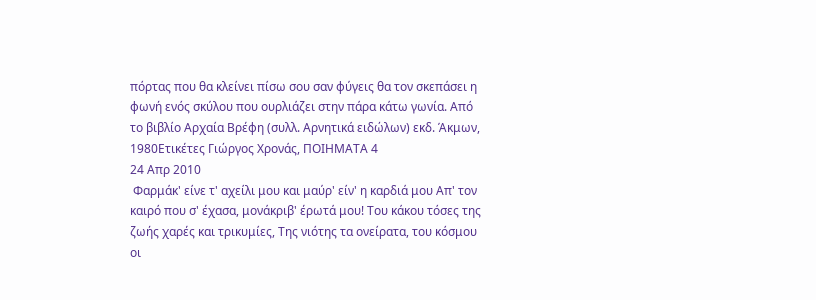πόρτας που θα κλείνει πίσω σου σαν φύγεις θα τον σκεπάσει η φωνή ενός σκύλου που ουρλιάζει στην πάρα κάτω γωνία. Από το βιβλίο Αρχαία Βρέφη (συλλ. Αρνητικά ειδώλων) εκδ. Άκμων, 1980Ετικέτες Γιώργος Χρονάς, ΠΟΙΗΜΑΤΑ 4
24 Απρ 2010
 Φαρμάκ' είνε τ' αχείλι μου και μαύρ' είν' η καρδιά μου Απ' τον καιρό που σ' έχασα, μονάκριβ' έρωτά μου! Του κάκου τόσες της ζωής χαρές και τρικυμίες, Της νιότης τα ονείρατα, του κόσμου οι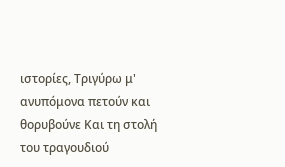ιστορίες, Τριγύρω μ' ανυπόμονα πετούν και θορυβούνε Και τη στολή του τραγουδιού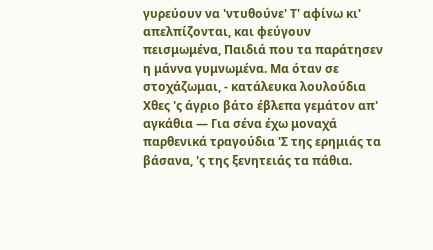γυρεύουν να 'ντυθούνε' Τ' αφίνω κι' απελπίζονται, και φεύγουν πεισμωμένα, Παιδιά που τα παράτησεν η μάννα γυμνωμένα. Μα όταν σε στοχάζωμαι, - κατάλευκα λουλούδια Χθες 'ς άγριο βάτο έβλεπα γεμάτον απ' αγκάθια — Για σένα έχω μοναχά παρθενικά τραγούδια 'Σ της ερημιάς τα βάσανα, 'ς της ξενητειάς τα πάθια.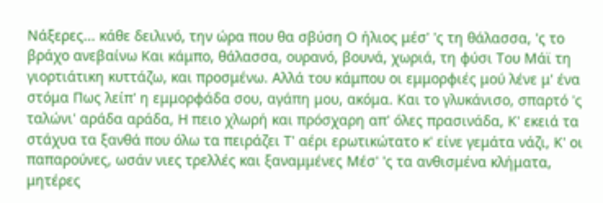Νάξερες... κάθε δειλινό, την ώρα που θα σβύση Ο ήλιος μέσ' 'ς τη θάλασσα, 'ς το βράχο ανεβαίνω Και κάμπο, θάλασσα, ουρανό, βουνά, χωριά, τη φύσι Του Μάϊ τη γιορτιάτικη κυττάζω, και προσμένω. Αλλά του κάμπου οι εμμορφιές μού λένε μ' ένα στόμα Πως λείπ' η εμμορφάδα σου, αγάπη μου, ακόμα. Και το γλυκάνισο, σπαρτό 'ς ταλώνι' αράδα αράδα, Η πειο χλωρή και πρόσχαρη απ' όλες πρασινάδα, Κ' εκειά τα στάχυα τα ξανθά που όλω τα πειράζει Τ' αέρι ερωτικώτατο κ' είνε γεμάτα νάζι, Κ' οι παπαρούνες, ωσάν νιες τρελλές και ξαναμμένες Μέσ' 'ς τα ανθισμένα κλήματα, μητέρες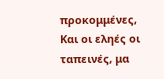προκομμένες, Και οι εληές οι ταπεινές, μα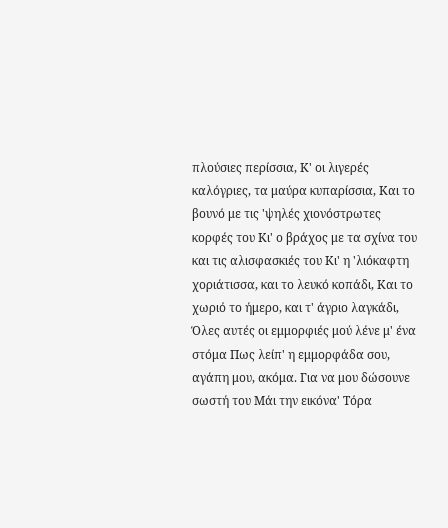πλούσιες περίσσια, Κ' οι λιγερές καλόγριες, τα μαύρα κυπαρίσσια, Και το βουνό με τις 'ψηλές χιονόστρωτες κορφές του Κι' ο βράχος με τα σχίνα του και τις αλισφασκιές του Κι' η 'λιόκαφτη χοριάτισσα, και το λευκό κοπάδι, Και το χωριό το ήμερο, και τ' άγριο λαγκάδι, Όλες αυτές οι εμμορφιές μού λένε μ' ένα στόμα Πως λείπ' η εμμορφάδα σου, αγάπη μου, ακόμα. Για να μου δώσουνε σωστή του Μάι την εικόνα' Τόρα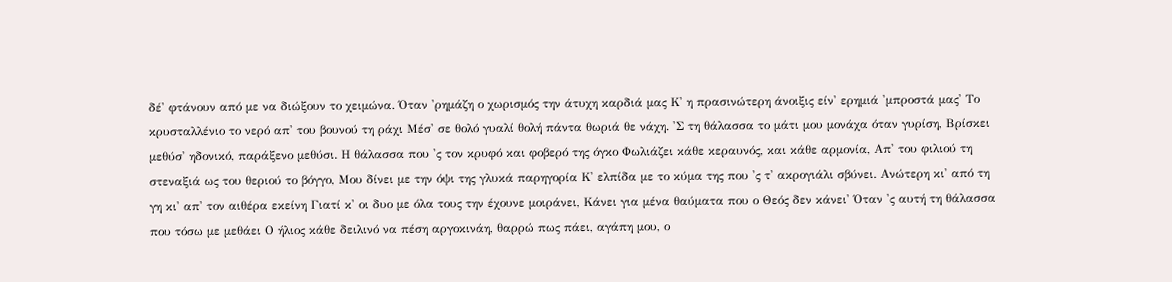δέ' φτάνουν από με να διώξουν το χειμώνα. Όταν 'ρημάζη ο χωρισμός την άτυχη καρδιά μας Κ' η πρασινώτερη άνοιξις είν' ερημιά 'μπροστά μας' Το κρυσταλλένιο το νερό απ' του βουνού τη ράχι Μέσ' σε θολό γυαλί θολή πάντα θωριά θε νάχη. 'Σ τη θάλασσα το μάτι μου μονάχα όταν γυρίση, Βρίσκει μεθύσ' ηδονικό, παράξενο μεθύσι. Η θάλασσα που 'ς τον κρυφό και φοβερό της όγκο Φωλιάζει κάθε κεραυνός, και κάθε αρμονία, Απ' του φιλιού τη στεναξιά ως του θεριού το βόγγο, Μου δίνει με την όψι της γλυκά παρηγορία Κ' ελπίδα με το κύμα της που 'ς τ' ακρογιάλι σβύνει. Ανώτερη κι' από τη γη κι' απ' τον αιθέρα εκείνη Γιατί κ' οι δυο με όλα τους την έχουνε μοιράνει, Κάνει για μένα θαύματα που ο Θεός δεν κάνει' Όταν 'ς αυτή τη θάλασσα που τόσω με μεθάει Ο ήλιος κάθε δειλινό να πέση αργοκινάη, θαρρώ πως πάει, αγάπη μου, ο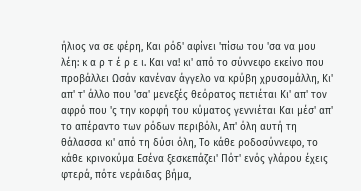ήλιος να σε φέρη, Και ρόδ' αφίνει 'πίσω του 'σα να μου λέη: κ α ρ τ έ ρ ε ι. Και να! κι' από το σύννεφο εκείνο που προβάλλει Ωσάν κανέναν άγγελο να κρύβη χρυσομάλλη, Κι' απ' τ' άλλο που 'σα' μενεξές θεόρατος πετιέται Κι' απ' τον αφρό που 'ς την κορφή του κύματος γεννιέται Και μέσ' απ' το απέραντο των ρόδων περιβόλι, Απ' όλη αυτή τη θάλασσα κι' από τη δύσι όλη, Το κάθε ροδοσύννεφο, το κάθε κρινοκύμα Εσένα ξεσκεπάζει' Πότ' ενός γλάρου έχεις φτερά, πότε νεράιδας βήμα,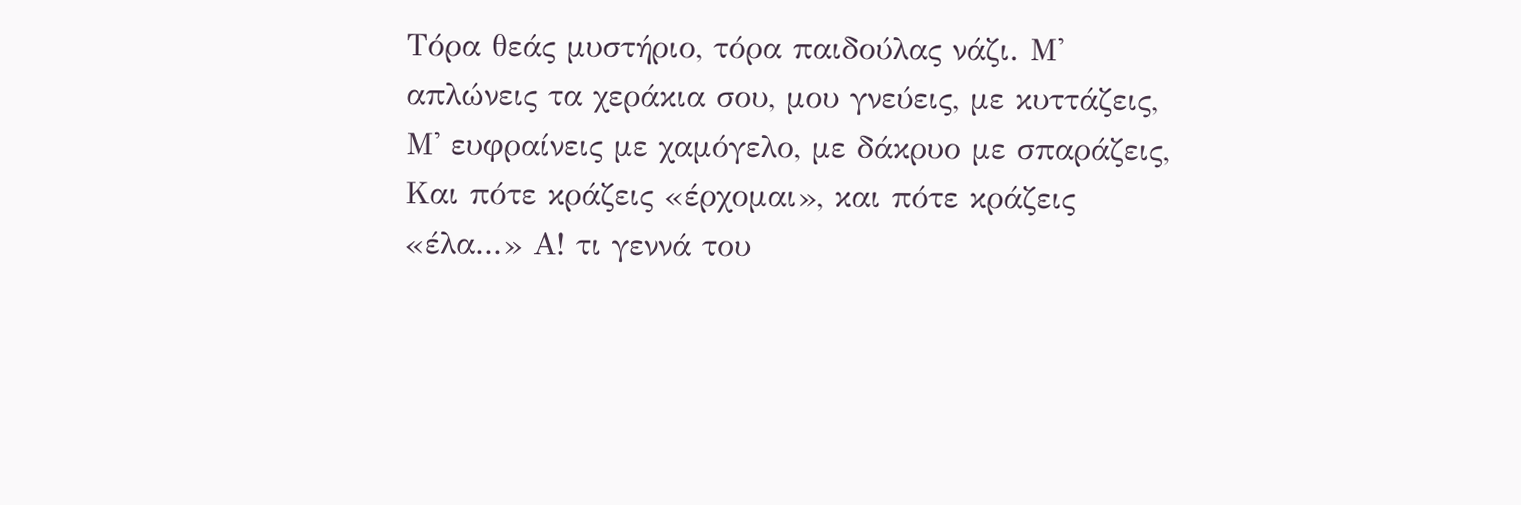Τόρα θεάς μυστήριο, τόρα παιδούλας νάζι. Μ' απλώνεις τα χεράκια σου, μου γνεύεις, με κυττάζεις, Μ' ευφραίνεις με χαμόγελο, με δάκρυο με σπαράζεις, Και πότε κράζεις «έρχομαι», και πότε κράζεις «έλα...» Α! τι γεννά του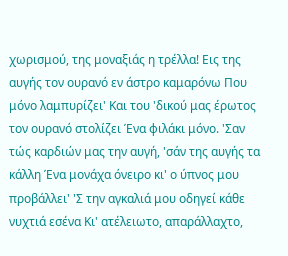χωρισμού, της μοναξιάς η τρέλλα! Εις της αυγής τον ουρανό εν άστρο καμαρόνω Που μόνο λαμπυρίζει' Και του 'δικού μας έρωτος τον ουρανό στολίζει Ένα φιλάκι μόνο. 'Σαν τώς καρδιών μας την αυγή, 'σάν της αυγής τα κάλλη Ένα μονάχα όνειρο κι' ο ύπνος μου προβάλλει' 'Σ την αγκαλιά μου οδηγεί κάθε νυχτιά εσένα Κι' ατέλειωτο, απαράλλαχτο,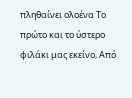πληθαίνει ολοένα Το πρώτο και το ύστερο φιλάκι μας εκείνο, Από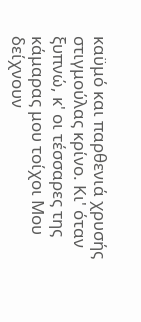καϋμό και παρθενιά χρυσής στιγμούλας κρίνο. Κι' όταν ξυπνώ, κ' οι τέσσαρες της κάμαρας μου τοίχοι Μου δείχνουν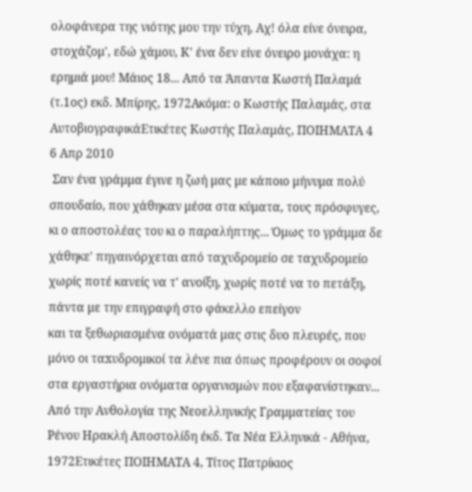ολοφάνερα της νιότης μου την τύχη, Αχ! όλα είνε όνειρα, στοχάζομ', εδώ χάμου, Κ' ένα δεν είνε όνειρο μονάχα: η ερημιά μου! Μάιος 18... Από τα Άπαντα Κωστή Παλαμά (τ.1ος) εκδ. Μπίρης, 1972Ακόμα: ο Κωστής Παλαμάς, στα ΑυτοβιογραφικάΕτικέτες Κωστής Παλαμάς, ΠΟΙΗΜΑΤΑ 4
6 Απρ 2010
 Σαν ένα γράμμα έγινε η ζωή μας με κάποιο μήνυμα πολύ σπουδαίο, που χάθηκαν μέσα στα κύματα, τους πρόσφυγες, κι ο αποστολέας του κι ο παραλήπτης... Όμως το γράμμα δε χάθηκε' πηγαινόρχεται από ταχυδρομείο σε ταχυδρομείο χωρίς ποτέ κανείς να τ' ανοίξη, χωρίς ποτέ να το πετάξη, πάντα με την επιγραφή στο φάκελλο επείγον
και τα ξεθωριασμένα ονόματά μας στις δυο πλευρές, που μόνο οι ταxυδρομικοί τα λένε πια όπως προφέρουν οι σοφοί στα εργαστήρια ονόματα οργανισμών που εξαφανίστηκαν... Από την Ανθολογία της Νεοελληνικής Γραμματείας του Ρένου Ηρακλή Αποστολίδη έκδ. Τα Νέα Ελληνικά - Αθήνα, 1972Ετικέτες ΠΟΙΗΜΑΤΑ 4, Τίτος Πατρίκιος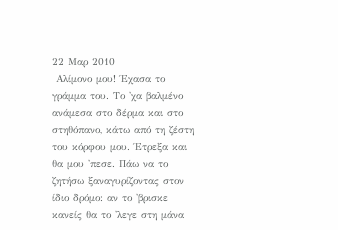22 Μαρ 2010
 Αλίμονο μου! Έχασα το γράμμα του. Το 'χα βαλμένο ανάμεσα στο δέρμα και στο στηθόπανο, κάτω από τη ζέστη του κόρφου μου. Έτρεξα και θα μου 'πεσε. Πάω να το ζητήσω ξαναγυρίζοντας στον ίδιο δρόμο: αν το 'βρισκε κανείς θα το 'λεγε στη μάνα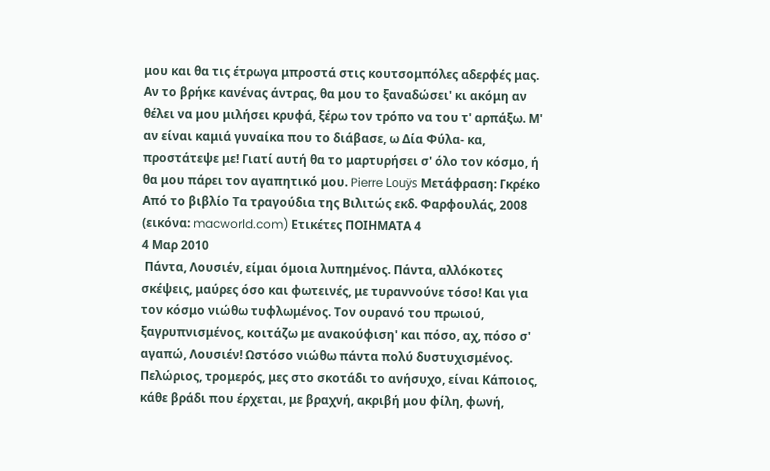μου και θα τις έτρωγα μπροστά στις κουτσομπόλες αδερφές μας. Αν το βρήκε κανένας άντρας, θα μου το ξαναδώσει' κι ακόμη αν θέλει να μου μιλήσει κρυφά, ξέρω τον τρόπο να του τ' αρπάξω. Μ' αν είναι καμιά γυναίκα που το διάβασε, ω Δία Φύλα- κα, προστάτεψε με! Γιατί αυτή θα το μαρτυρήσει σ' όλο τον κόσμο, ή θα μου πάρει τον αγαπητικό μου. Pierre Louÿs Μετάφραση: Γκρέκο
Από το βιβλίο Τα τραγούδια της Βιλιτώς εκδ. Φαρφουλάς, 2008
(εικόνα: macworld.com) Ετικέτες ΠΟΙΗΜΑΤΑ 4
4 Μαρ 2010
 Πάντα, Λουσιέν, είμαι όμοια λυπημένος. Πάντα, αλλόκοτες σκέψεις, μαύρες όσο και φωτεινές, με τυραννούνε τόσο! Και για τον κόσμο νιώθω τυφλωμένος. Τον ουρανό του πρωιού, ξαγρυπνισμένος, κοιτάζω με ανακούφιση' και πόσο, αχ, πόσο σ' αγαπώ, Λουσιέν! Ωστόσο νιώθω πάντα πολύ δυστυχισμένος. Πελώριος, τρομερός, μες στο σκοτάδι το ανήσυχο, είναι Κάποιος, κάθε βράδι που έρχεται, με βραχνή, ακριβή μου φίλη, φωνή,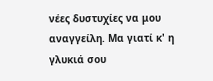νέες δυστυχίες να μου αναγγείλη. Μα γιατί κ' η γλυκιά σου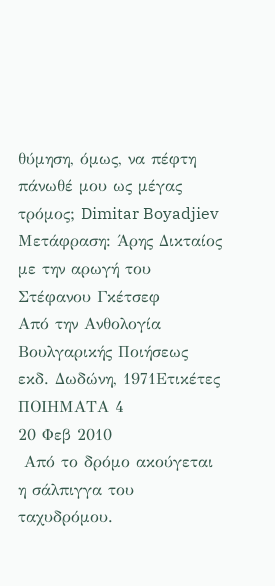θύμηση, όμως, να πέφτη πάνωθέ μου ως μέγας τρόμος; Dimitar Boyadjiev Μετάφραση: Άρης Δικταίος με την αρωγή του Στέφανου Γκέτσεφ
Από την Ανθολογία Βουλγαρικής Ποιήσεως εκδ. Δωδώνη, 1971Ετικέτες ΠΟΙΗΜΑΤΑ 4
20 Φεβ 2010
 Από το δρόμο ακούγεται η σάλπιγγα του ταχυδρόμου.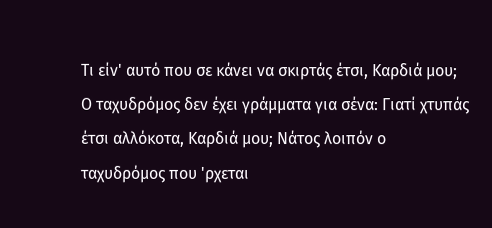Τι είν' αυτό που σε κάνει να σκιρτάς έτσι, Καρδιά μου; Ο ταχυδρόμος δεν έχει γράμματα για σένα: Γιατί χτυπάς έτσι αλλόκοτα, Καρδιά μου; Νάτος λοιπόν ο ταχυδρόμος που 'ρχεται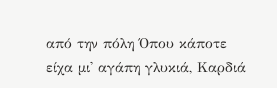από την πόλη Όπου κάποτε είχα μι' αγάπη γλυκιά, Καρδιά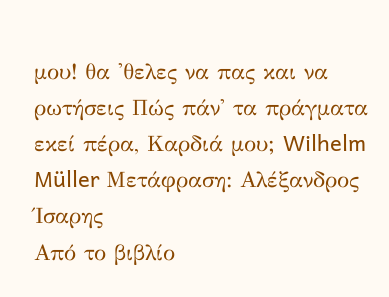μου! θα 'θελες να πας και να ρωτήσεις Πώς πάν' τα πράγματα εκεί πέρα, Καρδιά μου; Wilhelm Müller Μετάφραση: Αλέξανδρος Ίσαρης
Από το βιβλίο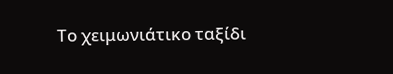Το χειμωνιάτικο ταξίδι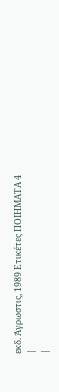εκδ. Άγρωστις, 1989 Ετικέτες ΠΟΙΗΜΑΤΑ 4
|
|